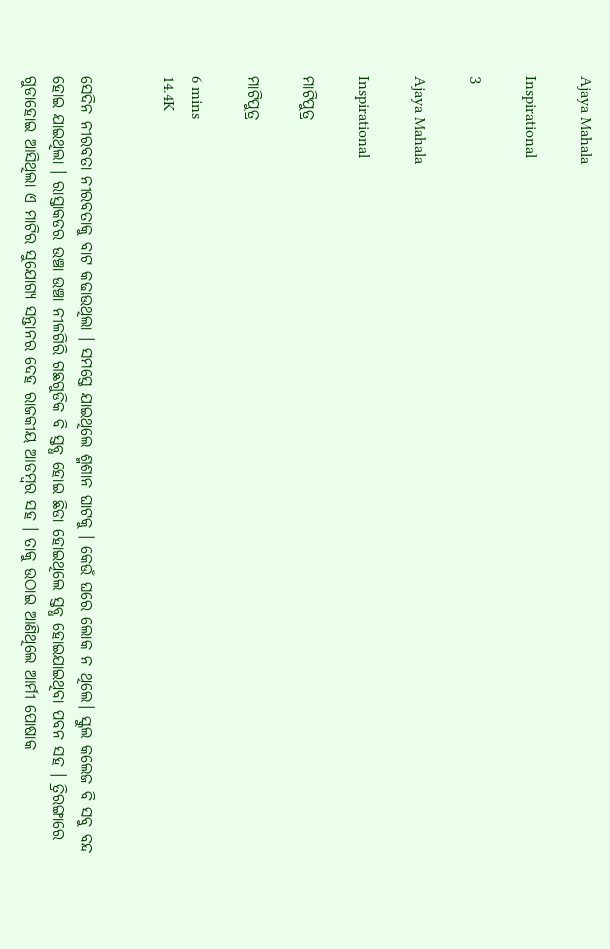Ajaya Mahala

Inspirational

3

Ajaya Mahala

Inspirational

ମାଟିପୁତ୍ର

ମାଟିପୁତ୍ର

6 mins
14.4K


ସେଦିନ ନୀରବତା ନୀରବତାକୁ ବାଟ କଢାଉଥିଲା । ସମସ୍ତେ ଯାଇଥିଲେ ଶ୍ମଶାନ ଘାଟକୁ । କେଉଁ ଘରେ ଲୋକ ନ ଥିଲେ। ସ୍କୁଲ କଲେଜ ବି ସବୁ ବନ୍ଦ ହୋଇ ଯାଇଥିଲା । ରାସ୍ତାକଡର ଉଞ୍ଚା ଉଞ୍ଚା ନୀଳଗିରି ଗଛଗୁଡିକ ବି ସ୍ତବ୍ଧ ହୋଇ ଛିଡା ହୋଇଥିଲେ ସ୍ତବ୍ଧ ହୋଇଯାଇଥିବା ପବନ ସହ । ତ୍ରିରଙ୍ଗାରେ ଗୁଡାହୋଇ ଆସିଥିଲା ଏ ମାଟିର ସୁଯୋଗ୍ୟ ସନ୍ତାନର ଦେହ ରାଜକୀୟ ଆଡମ୍ବର ସହ । ତାକୁ ଉଠାଇ ଆଣିଥିଲେ ଆର୍ମୀ ପୋଷାକ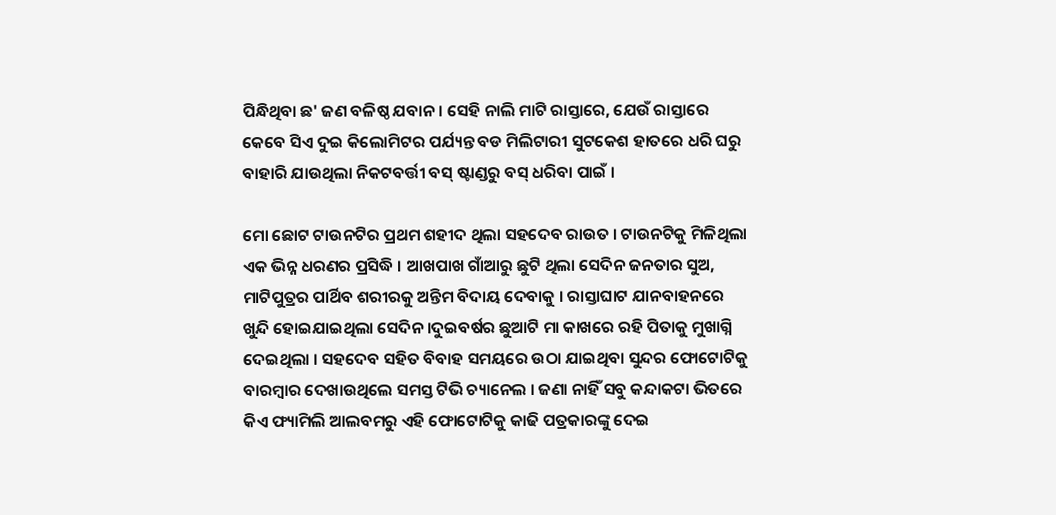ପିନ୍ଧିଥିବା ଛ' ଜଣ ବଳିଷ୍ଠ ଯବାନ । ସେହି ନାଲି ମାଟି ରାସ୍ତାରେ, ଯେଉଁ ରାସ୍ତାରେ କେବେ ସିଏ ଦୁଇ କିଲୋମିଟର ପର୍ଯ୍ୟନ୍ତ ବଡ ମିଲିଟାରୀ ସୁଟକେଶ ହାତରେ ଧରି ଘରୁ ବାହାରି ଯାଉଥିଲା ନିକଟବର୍ତ୍ତୀ ବସ୍ ଷ୍ଟାଣ୍ଡରୁ ବସ୍ ଧରିବା ପାଇଁ ।

ମୋ ଛୋଟ ଟାଉନଟିର ପ୍ରଥମ ଶହୀଦ ଥିଲା ସହଦେବ ରାଉତ । ଟାଉନଟିକୁ ମିଳିଥିଲା ଏକ ଭିନ୍ନ ଧରଣର ପ୍ରସିଦ୍ଧି । ଆଖପାଖ ଗାଁଆରୁ ଛୁଟି ଥିଲା ସେଦିନ ଜନତାର ସୁଅ, ମାଟିପୁତ୍ରର ପାର୍ଥିବ ଶରୀରକୁ ଅନ୍ତିମ ବିଦାୟ ଦେବାକୁ । ରାସ୍ତାଘାଟ ଯାନବାହନରେ ଖୁନ୍ଦି ହୋଇଯାଇଥିଲା ସେଦିନ ।ଦୁଇବର୍ଷର ଛୁଆଟି ମା କାଖରେ ରହି ପିତାକୁ ମୁଖାଗ୍ନି ଦେଇଥିଲା । ସହଦେବ ସହିତ ବିବାହ ସମୟରେ ଉଠା ଯାଇଥିବା ସୁନ୍ଦର ଫୋଟୋଟିକୁ ବାରମ୍ବାର ଦେଖାଉଥିଲେ ସମସ୍ତ ଟିଭି ଚ୍ୟାନେଲ । ଜଣା ନାହିଁ ସବୁ କନ୍ଦାକଟା ଭିତରେ କିଏ ଫ୍ୟାମିଲି ଆଲବମରୁ ଏହି ଫୋଟୋଟିକୁ କାଢି ପତ୍ରକାରଙ୍କୁ ଦେଇ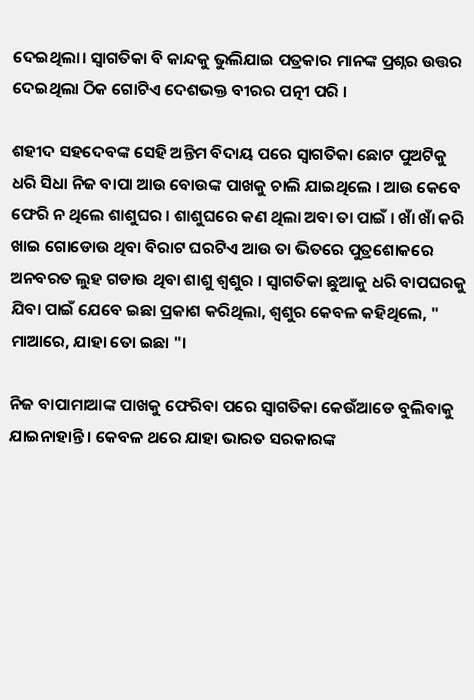ଦେଇଥିଲା। ସ୍ଵାଗତିକା ବି କାନ୍ଦକୁ ଭୁଲିଯାଇ ପତ୍ରକାର ମାନଙ୍କ ପ୍ରଶ୍ନର ଉତ୍ତର ଦେଇଥିଲା ଠିକ ଗୋଟିଏ ଦେଶଭକ୍ତ ବୀରର ପତ୍ନୀ ପରି ।

ଶହୀଦ ସହଦେବଙ୍କ ସେହି ଅନ୍ତିମ ବିଦାୟ ପରେ ସ୍ଵାଗତିକା ଛୋଟ ପୁଅଟିକୁ ଧରି ସିଧା ନିଜ ବାପା ଆଉ ବୋଉଙ୍କ ପାଖକୁ ଚାଲି ଯାଇଥିଲେ । ଆଉ କେବେ ଫେରି ନ ଥିଲେ ଶାଶୁଘର । ଶାଶୁଘରେ କଣ ଥିଲା ଅବା ତା ପାଇଁ । ଖାଁ ଖାଁ କରି ଖାଇ ଗୋଡୋଉ ଥିବା ବିରାଟ ଘରଟିଏ ଆଉ ତା ଭିତରେ ପୁତ୍ରଶୋକରେ ଅନବରତ ଲୁହ ଗଡାଉ ଥିବା ଶାଶୁ ଶ୍ୱଶୁର । ସ୍ଵାଗତିକା ଛୁଆକୁ ଧରି ବାପଘରକୁ ଯିବା ପାଇଁ ଯେବେ ଇଛା ପ୍ରକାଶ କରିଥିଲା, ଶ୍ୱଶୁର କେବଳ କହିଥିଲେ, " ମାଆରେ, ଯାହା ତୋ ଇଛା "।

ନିଜ ବାପାମାଆଙ୍କ ପାଖକୁ ଫେରିବା ପରେ ସ୍ଵାଗତିକା କେଉଁଆଡେ ବୁଲିବାକୁ ଯାଇନାହାନ୍ତି । କେବଳ ଥରେ ଯାହା ଭାରତ ସରକାରଙ୍କ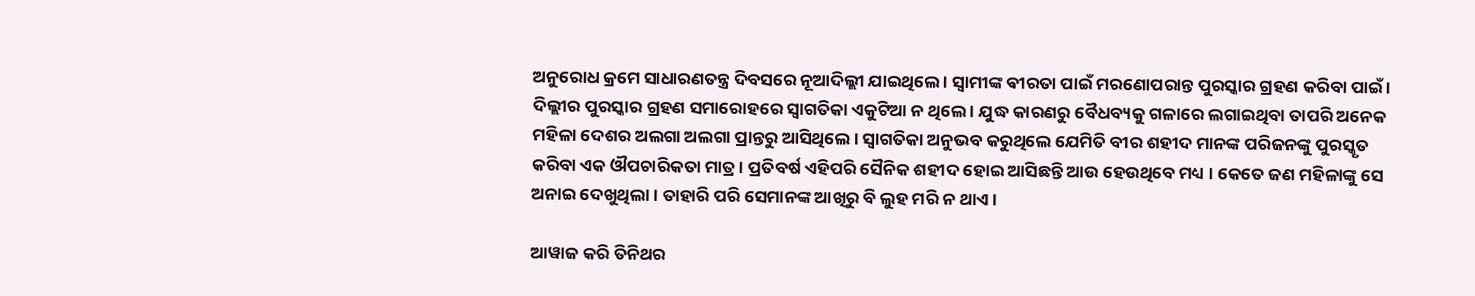ଅନୁରୋଧ କ୍ରମେ ସାଧାରଣତନ୍ତ୍ର ଦିବସରେ ନୂଆଦିଲ୍ଲୀ ଯାଇଥିଲେ । ସ୍ୱାମୀଙ୍କ ଵୀରତା ପାଇଁ ମରଣୋପରାନ୍ତ ପୁରସ୍କାର ଗ୍ରହଣ କରିବା ପାଇଁ । ଦିଲ୍ଲୀର ପୁରସ୍କାର ଗ୍ରହଣ ସମାରୋହରେ ସ୍ଵାଗତିକା ଏକୁଟିଆ ନ ଥିଲେ । ଯୁଦ୍ଧ କାରଣରୁ ବୈଧବ୍ୟକୁ ଗଳାରେ ଲଗାଇଥିବା ତାପରି ଅନେକ ମହିଳା ଦେଶର ଅଲଗା ଅଲଗା ପ୍ରାନ୍ତରୁ ଆସିଥିଲେ । ସ୍ଵାଗତିକା ଅନୁଭବ କରୁଥିଲେ ଯେମିତି ବୀର ଶହୀଦ ମାନଙ୍କ ପରିଜନଙ୍କୁ ପୁରସ୍କୃତ କରିବା ଏକ ଔପଚାରିକତା ମାତ୍ର । ପ୍ରତିବର୍ଷ ଏହିପରି ସୈନିକ ଶହୀଦ ହୋଇ ଆସିଛନ୍ତି ଆଉ ହେଉଥିବେ ମଧ୍ୟ । କେତେ ଜଣ ମହିଳାଙ୍କୁ ସେ ଅନାଇ ଦେଖୁଥିଲା । ତାହାରି ପରି ସେମାନଙ୍କ ଆଖିରୁ ବି ଲୁହ ମରି ନ ଥାଏ ।

ଆୱାଜ କରି ତିନିଥର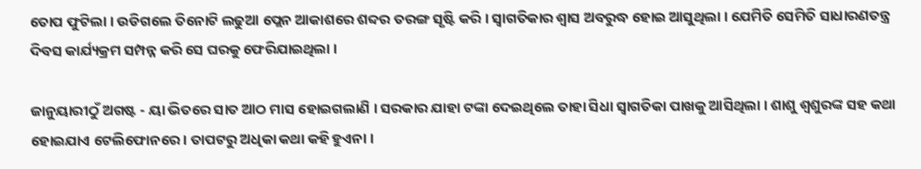ତୋପ ଫୁଟିଲା । ଉଡିଗଲେ ତିନୋଟି ଲଢୁଆ ପ୍ଲେନ ଆକାଶରେ ଶବ୍ଦର ତରଙ୍ଗ ସୃଷ୍ଟି କରି । ସ୍ଵାଗତିକାର ଶ୍ଵାସ ଅବରୁଦ୍ଧ ହୋଇ ଆସୁଥିଲା । ଯେମିତି ସେମିତି ସାଧାରଣତନ୍ତ୍ର ଦିବସ କାର୍ଯ୍ୟକ୍ରମ ସମ୍ପନ୍ନ କରି ସେ ଘରକୁ ଫେରିଯାଇଥିଲା ।

ଜାନୁୟାରୀଠୁଁ ଅଗଷ୍ଟ - ୟା ଭିତରେ ସାତ ଆଠ ମାସ ହୋଇଗଲାଣି । ସରକାର ଯାହା ଟଙ୍କା ଦେଇଥିଲେ ତାହା ସିଧା ସ୍ଵାଗତିକା ପାଖକୁ ଆସିଥିଲା । ଶାଶୁ ଶ୍ଵଶୁରଙ୍କ ସହ କଥା ହୋଇଯାଏ ଟେଲିଫୋନରେ । ତାପଟରୁ ଅଧିକା କଥା କହି ହୁଏନା ।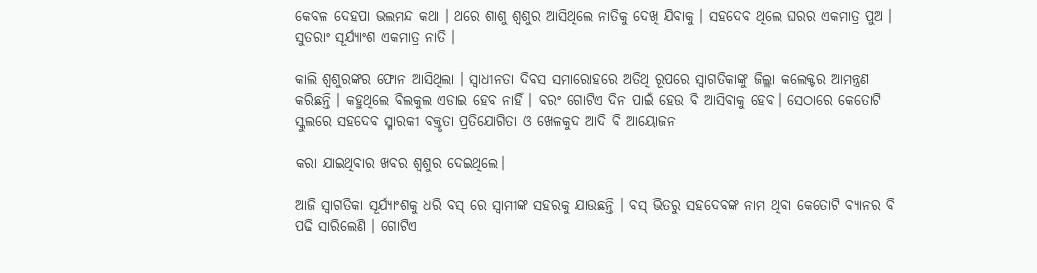କେବଳ ଦେହପା ଭଲମନ୍ଦ କଥା । ଥରେ ଶାଶୁ ଶ୍ୱଶୁର ଆସିଥିଲେ ନାତିକୁ ଦେଖି ଯିବାକୁ । ସହଦେବ ଥିଲେ ଘରର ଏକମାତ୍ର ପୁଅ । ସୁତରାଂ ସୂର୍ଯ୍ୟାଂଶ ଏକମାତ୍ର ନାତି ।

କାଲି ଶ୍ୱଶୁରଙ୍କର ଫୋନ ଆସିଥିଲା । ସ୍ୱାଧୀନତା ଦିବସ ସମାରୋହରେ ଅତିଥି ରୂପରେ ସ୍ଵାଗତିକାଙ୍କୁ ଜିଲ୍ଲା କଲେକ୍ଟର ଆମନ୍ତ୍ରଣ କରିଛନ୍ତି । କହୁଥିଲେ ବିଲକୁଲ ଏଡାଇ ହେବ ନାହିଁ । ବରଂ ଗୋଟିଏ ଦିନ ପାଇଁ ହେଉ ବି ଆସିବାକୁ ହେବ। ସେଠାରେ କେତୋଟି ସ୍କୁଲରେ ସହଦେବ ସ୍ମାରକୀ ବକ୍ତୃତା ପ୍ରତିଯୋଗିତା ଓ ଖେଳକୁଦ ଆଦି ବି ଆୟୋଜନ

କରା ଯାଇଥିବାର ଖବର ଶ୍ୱଶୁର ଦେଇଥିଲେ।

ଆଜି ସ୍ଵାଗତିକା ସୂର୍ଯ୍ୟାଂଶକୁ ଧରି ବସ୍ ରେ ସ୍ୱାମୀଙ୍କ ସହରକୁ ଯାଉଛନ୍ତି । ବସ୍ ଭିତରୁ ସହଦେବଙ୍କ ନାମ ଥିବା କେତୋଟି ବ୍ୟାନର ବି ପଢି ସାରିଲେଣି । ଗୋଟିଏ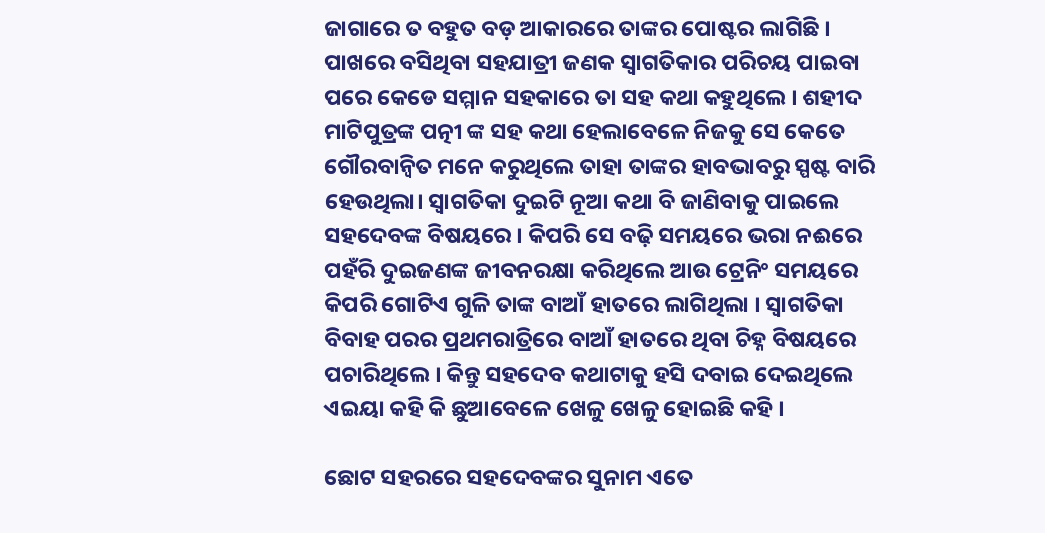ଜାଗାରେ ତ ବହୁତ ବଡ଼ ଆକାରରେ ତାଙ୍କର ପୋଷ୍ଟର ଲାଗିଛି । ପାଖରେ ବସିଥିବା ସହଯାତ୍ରୀ ଜଣକ ସ୍ଵାଗତିକାର ପରିଚୟ ପାଇବା ପରେ କେଡେ ସମ୍ମାନ ସହକାରେ ତା ସହ କଥା କହୁଥିଲେ । ଶହୀଦ ମାଟିପୁତ୍ରଙ୍କ ପତ୍ନୀ ଙ୍କ ସହ କଥା ହେଲାବେଳେ ନିଜକୁ ସେ କେତେ ଗୌରବାନ୍ୱିତ ମନେ କରୁଥିଲେ ତାହା ତାଙ୍କର ହାବଭାବରୁ ସ୍ପଷ୍ଟ ବାରି ହେଉଥିଲା। ସ୍ଵାଗତିକା ଦୁଇଟି ନୂଆ କଥା ବି ଜାଣିବାକୁ ପାଇଲେ ସହଦେବଙ୍କ ବିଷୟରେ । କିପରି ସେ ବଢ଼ି ସମୟରେ ଭରା ନଈରେ ପହଁରି ଦୁଇଜଣଙ୍କ ଜୀବନରକ୍ଷା କରିଥିଲେ ଆଉ ଟ୍ରେନିଂ ସମୟରେ କିପରି ଗୋଟିଏ ଗୁଳି ତାଙ୍କ ବାଆଁ ହାତରେ ଲାଗିଥିଲା । ସ୍ଵାଗତିକା ବିବାହ ପରର ପ୍ରଥମରାତ୍ରିରେ ବାଆଁ ହାତରେ ଥିବା ଚିହ୍ନ ବିଷୟରେ ପଚାରିଥିଲେ । କିନ୍ତୁ ସହଦେବ କଥାଟାକୁ ହସି ଦବାଇ ଦେଇଥିଲେ ଏଇୟା କହି କି ଛୁଆବେଳେ ଖେଳୁ ଖେଳୁ ହୋଇଛି କହି ।

ଛୋଟ ସହରରେ ସହଦେବଙ୍କର ସୁନାମ ଏତେ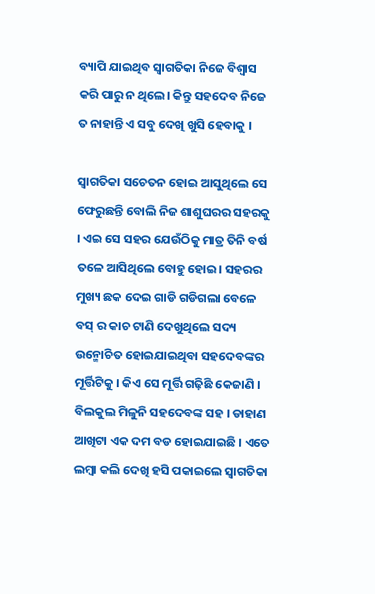ବ୍ୟାପି ଯାଇଥିବ ସ୍ଵାଗତିକା ନିଜେ ବିଶ୍ୱାସ କରି ପାରୁ ନ ଥିଲେ। କିନ୍ତୁ ସହଦେବ ନିଜେ ତ ନାହାନ୍ତି ଏ ସବୁ ଦେଖି ଖୁସି ହେବାକୁ ।

ସ୍ଵାଗତିକା ସଚେତନ ହୋଇ ଆସୁଥିଲେ ସେ ଫେରୁଛନ୍ତି ବୋଲି ନିଜ ଶାଶୁଘରର ସହରକୁ । ଏଇ ସେ ସହର ଯେଉଁଠିକୁ ମାତ୍ର ତିନି ବର୍ଷ ତଳେ ଆସିଥିଲେ ବୋହୁ ହୋଇ। ସହରର ମୁଖ୍ୟ ଛକ ଦେଇ ଗାଡି ଗଡିଗଲା ବେଳେ ବସ୍ ର କାଚ ଟାଣି ଦେଖୁଥିଲେ ସଦ୍ୟ ଉନ୍ମୋଚିତ ହୋଇଯାଇଥିବା ସହଦେବଙ୍କର ମୂର୍ତ୍ତିଟିକୁ । କିଏ ସେ ମୂର୍ତ୍ତି ଗଢ଼ିଛି କେଜାଣି । ବିଲକୁଲ ମିଳୁନି ସହଦେବଙ୍କ ସହ । ଡାହାଣ ଆଖିଟା ଏକ ଦମ ବଡ ହୋଇଯାଇଛି । ଏତେ ଲମ୍ବା କଲି ଦେଖି ହସି ପକାଇଲେ ସ୍ଵାଗତିକା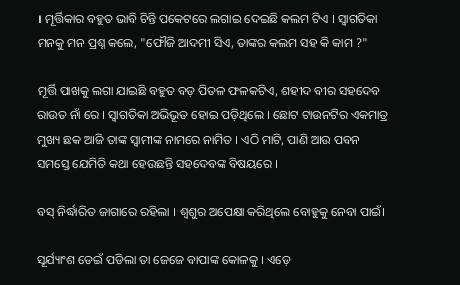। ମୂର୍ତ୍ତିକାର ବହୁତ ଭାବି ଚିନ୍ତି ପକେଟରେ ଲଗାଇ ଦେଇଛି କଲମ ଟିଏ । ସ୍ଵାଗତିକା ମନକୁ ମନ ପ୍ରଶ୍ନ କଲେ, "ଫୌଜି ଆଦମୀ ସିଏ, ତାଙ୍କର କଲମ ସହ କି କାମ ?"

ମୂର୍ତ୍ତି ପାଖକୁ ଲଗା ଯାଇଛି ବହୁତ ବଡ଼ ପିତଳ ଫଳକଟିଏ, ଶହୀଦ ବୀର ସହଦେବ ରାଉତ ନାଁ ରେ । ସ୍ଵାଗତିକା ଅଭିଭୂତ ହୋଇ ପଡ଼ିଥିଲେ । ଛୋଟ ଟାଉନଟିର ଏକମାତ୍ର ମୁଖ୍ୟ ଛକ ଆଜି ତାଙ୍କ ସ୍ୱାମୀଙ୍କ ନାମରେ ନାମିତ । ଏଠି ମାଟି, ପାଣି ଆଉ ପବନ ସମସ୍ତେ ଯେମିତି କଥା ହେଉଛନ୍ତି ସହଦେବଙ୍କ ବିଷୟରେ ।

ବସ୍ ନିର୍ଦ୍ଧାରିତ ଜାଗାରେ ରହିଲା । ଶ୍ୱଶୁର ଅପେକ୍ଷା କରିଥିଲେ ବୋହୁକୁ ନେବା ପାଇଁ।

ସୂର୍ଯ୍ୟାଂଶ ଡେଇଁ ପଡିଲା ତା ଜେଜେ ବାପାଙ୍କ କୋଳକୁ । ଏଡ଼େ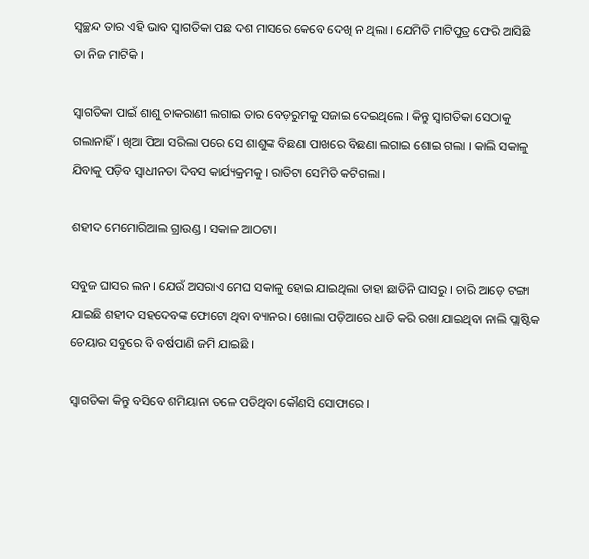ସ୍ୱଚ୍ଛନ୍ଦ ତାର ଏହି ଭାବ ସ୍ଵାଗତିକା ପଛ ଦଶ ମାସରେ କେବେ ଦେଖି ନ ଥିଲା । ଯେମିତି ମାଟିପୁତ୍ର ଫେରି ଆସିଛି ତା ନିଜ ମାଟିକି ।

ସ୍ଵାଗତିକା ପାଇଁ ଶାଶୁ ଚାକରାଣୀ ଲଗାଇ ତାର ବେଡ଼ରୁମକୁ ସଜାଇ ଦେଇଥିଲେ । କିନ୍ତୁ ସ୍ଵାଗତିକା ସେଠାକୁ ଗଲାନାହିଁ । ଖିଆ ପିଆ ସରିଲା ପରେ ସେ ଶାଶୁଙ୍କ ବିଛଣା ପାଖରେ ବିଛଣା ଲଗାଇ ଶୋଇ ଗଲା । କାଲି ସକାଳୁ ଯିବାକୁ ପଡ଼ିବ ସ୍ୱାଧୀନତା ଦିବସ କାର୍ଯ୍ୟକ୍ରମକୁ । ରାତିଟା ସେମିତି କଟିଗଲା ।

ଶହୀଦ ମେମୋରିଆଲ ଗ୍ରାଉଣ୍ଡ । ସକାଳ ଆଠଟା।

ସବୁଜ ଘାସର ଲନ । ଯେଉଁ ଅସରାଏ ମେଘ ସକାଳୁ ହୋଇ ଯାଇଥିଲା ତାହା ଛାଡିନି ଘାସରୁ । ଚାରି ଆଡ଼େ ଟଙ୍ଗା ଯାଇଛି ଶହୀଦ ସହଦେବଙ୍କ ଫୋଟୋ ଥିବା ବ୍ୟାନର। ଖୋଲା ପଡ଼ିଆରେ ଧାଡି କରି ରଖା ଯାଇଥିବା ନାଲି ପ୍ଲାଷ୍ଟିକ ଚେୟାର ସବୁରେ ବି ବର୍ଷପାଣି ଜମି ଯାଇଛି ।

ସ୍ଵାଗତିକା କିନ୍ତୁ ବସିବେ ଶମିୟାନା ତଳେ ପଡିଥିବା କୌଣସି ସୋଫାରେ ।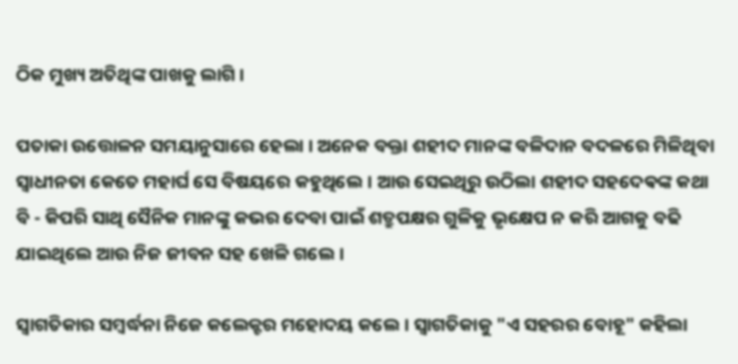ଠିକ ମୁଖ୍ୟ ଅତିଥିଙ୍କ ପାଖକୁ ଲାଗି ।

ପତାକା ଉତ୍ତୋଳନ ସମୟାନୁସାରେ ହେଲା । ଅନେକ ବକ୍ତା ଶହୀଦ ମାନଙ୍କ ବଳିଦାନ ବଦଳରେ ମିଳିଥିବା ସ୍ୱାଧୀନତା କେତେ ମହାର୍ଘ ସେ ବିଷୟରେ କହୁଥିଲେ। ଆଉ ସେଇଥିରୁ ଉଠିଲା ଶହୀଦ ସହଦେଵଙ୍କ କଥା ବି - କିପରି ସାଥି ସୈନିକ ମାନଙ୍କୁ କଭର ଦେବା ପାଇଁ ଶତ୍ରୁପକ୍ଷର ଗୁଳିକୁ ଭୃକ୍ଷେପ ନ କରି ଆଗକୁ ବଢି ଯାଇଥିଲେ ଆଉ ନିଜ ଜୀବନ ସହ ଖେଳି ଗଲେ।

ସ୍ଵାଗତିକାର ସମ୍ବର୍ଦ୍ଧନା ନିଜେ କଲେକ୍ଟର ମହୋଦୟ କଲେ। ସ୍ଵାଗତିକାକୁ "ଏ ସହରର ବୋହୂ" କହିଲା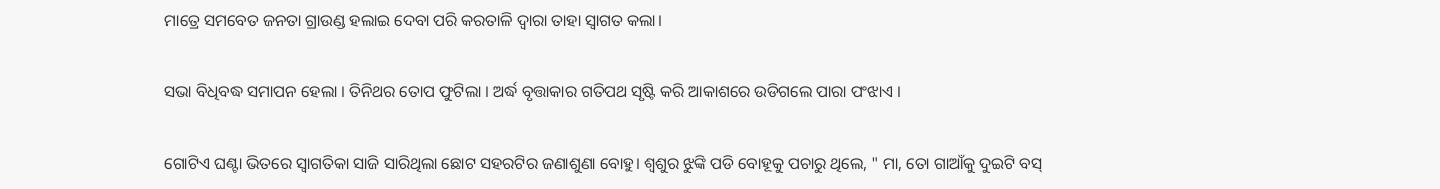ମାତ୍ରେ ସମବେତ ଜନତା ଗ୍ରାଉଣ୍ଡ ହଲାଇ ଦେବା ପରି କରତାଳି ଦ୍ୱାରା ତାହା ସ୍ୱାଗତ କଲା।

ସଭା ବିଧିବଦ୍ଧ ସମାପନ ହେଲା । ତିନିଥର ତୋପ ଫୁଟିଲା । ଅର୍ଦ୍ଧ ବୃତ୍ତାକାର ଗତିପଥ ସୃଷ୍ଟି କରି ଆକାଶରେ ଉଡିଗଲେ ପାରା ପଂଝାଏ ।

ଗୋଟିଏ ଘଣ୍ଟା ଭିତରେ ସ୍ଵାଗତିକା ସାଜି ସାରିଥିଲା ଛୋଟ ସହରଟିର ଜଣାଶୁଣା ବୋହୁ। ଶ୍ୱଶୁର ଝୁଙ୍କି ପଡି ବୋହୂକୁ ପଚାରୁ ଥିଲେ, " ମା, ତୋ ଗାଆଁକୁ ଦୁଇଟି ବସ୍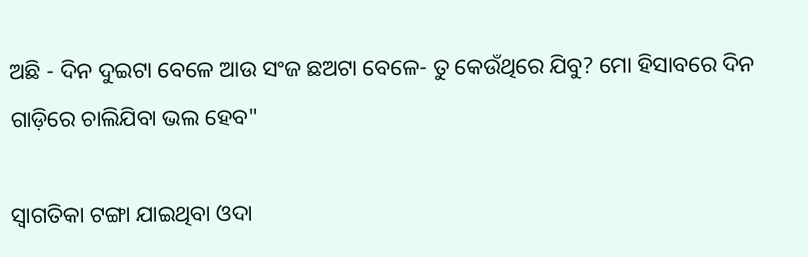ଅଛି - ଦିନ ଦୁଇଟା ବେଳେ ଆଉ ସଂଜ ଛଅଟା ବେଳେ- ତୁ କେଉଁଥିରେ ଯିବୁ? ମୋ ହିସାବରେ ଦିନ ଗାଡ଼ିରେ ଚାଲିଯିବା ଭଲ ହେବ"

ସ୍ଵାଗତିକା ଟଙ୍ଗା ଯାଇଥିବା ଓଦା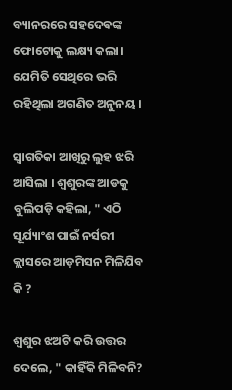ବ୍ୟାନରରେ ସହଦେଵଙ୍କ ଫୋଟୋକୁ ଲକ୍ଷ୍ୟ କଲା। ଯେମିତି ସେଥିରେ ଭରି ରହିଥିଲା ଅଗଣିତ ଅନୁନୟ ।

ସ୍ଵାଗତିକା ଆଖିରୁ ଲୁହ ଝରି ଆସିଲା । ଶ୍ଵଶୁରଙ୍କ ଆଡକୁ ବୁଲିପଡ଼ି କହିଲା, " ଏଠି ସୂର୍ଯ୍ୟାଂଶ ପାଇଁ ନର୍ସରୀ କ୍ଲାସରେ ଆଡ଼ମିସନ ମିଳିଯିବ କି ?

ଶ୍ୱଶୁର ଝଅଟି କରି ଉତ୍ତର ଦେଲେ, " କାହିଁକି ମିଳିବନି?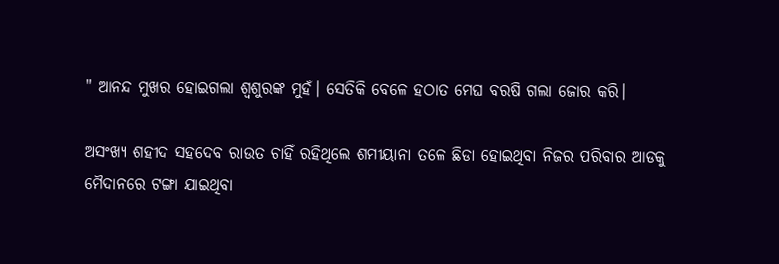" ଆନନ୍ଦ ମୁଖର ହୋଇଗଲା ଶ୍ଵଶୁରଙ୍କ ମୁହଁ। ସେତିକି ବେଳେ ହଠାତ ମେଘ ବରଷି ଗଲା ଜୋର କରି।

ଅସଂଖ୍ୟ ଶହୀଦ ସହଦେବ ରାଉତ ଚାହିଁ ରହିଥିଲେ ଶମୀୟାନା ତଳେ ଛିଡା ହୋଇଥିବା ନିଜର ପରିବାର ଆଡକୁ ମୈଦାନରେ ଟଙ୍ଗା ଯାଇଥିବା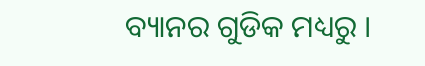ବ୍ୟାନର ଗୁଡିକ ମଧ୍ୟରୁ ।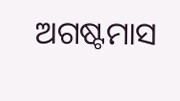ଅଗଷ୍ଟମାସ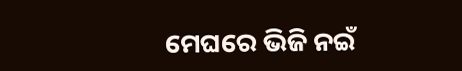ମେଘରେ ଭିଜି ନଇଁ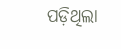ପଡ଼ିଥିଲା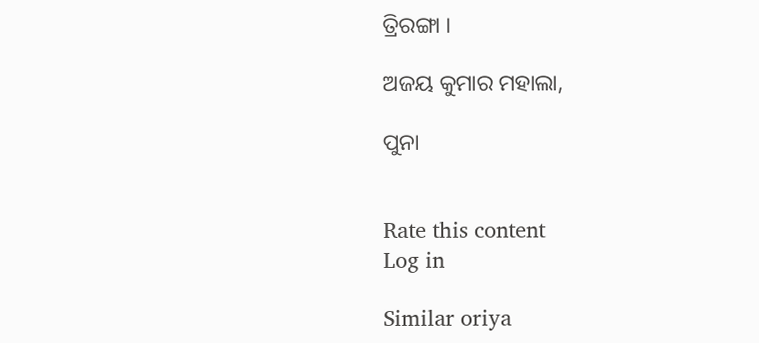ତ୍ରିରଙ୍ଗା ।

ଅଜୟ କୁମାର ମହାଲା,

ପୁନା


Rate this content
Log in

Similar oriya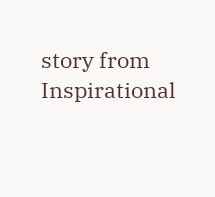story from Inspirational